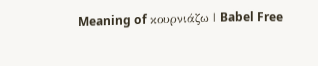Meaning of κουρνιάζω | Babel Free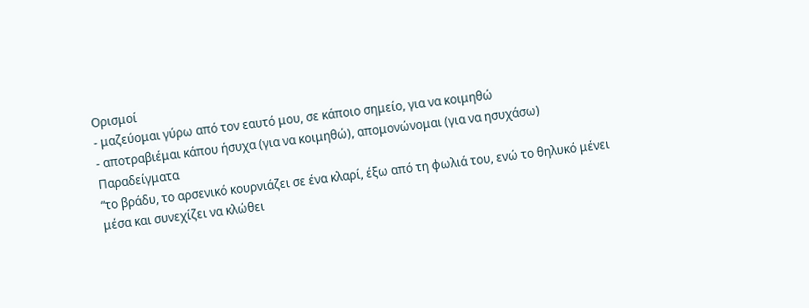Ορισμοί
- μαζεύομαι γύρω από τον εαυτό μου, σε κάποιο σημείο, για να κοιμηθώ
- αποτραβιέμαι κάπου ήσυχα (για να κοιμηθώ), απομονώνομαι (για να ησυχάσω)
Παραδείγματα
“το βράδυ, το αρσενικό κουρνιάζει σε ένα κλαρί, έξω από τη φωλιά του, ενώ το θηλυκό μένει μέσα και συνεχίζει να κλώθει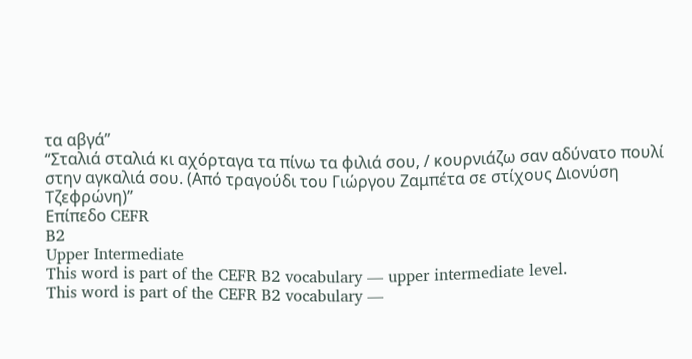τα αβγά”
“Σταλιά σταλιά κι αχόρταγα τα πίνω τα φιλιά σου, / κουρνιάζω σαν αδύνατο πουλί στην αγκαλιά σου. (Από τραγούδι του Γιώργου Ζαμπέτα σε στίχους Διονύση Τζεφρώνη)”
Επίπεδο CEFR
B2
Upper Intermediate
This word is part of the CEFR B2 vocabulary — upper intermediate level.
This word is part of the CEFR B2 vocabulary —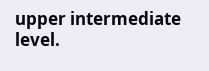upper intermediate level.